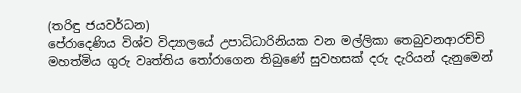(තරිඳු ජයවර්ධන)
පේරාදෙණිය විශ්ව විද්‍යාලයේ උපාධිධාරිනියක වන මල්ලිකා තෙබුවනආරච්චි මහත්මිය ගුරු වෘත්තිය තෝරාගෙන තිබුණේ සුවහසක් දරු දැරියන් දැනුමෙන්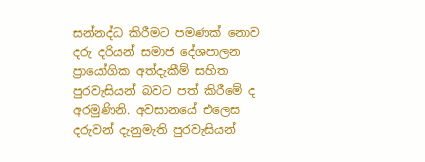සන්නද්ධ කිරීමට පමණක් නොව දරු දරියන් සමාජ දේශපාලන ප්‍රායෝගික අත්දැකීම් සහිත පුරවැසියන් බවට පත් කිරීමේ ද අරමුණිනි. අවසානයේ එලෙස දරුවන් දැනුමැති පුරවැසියන්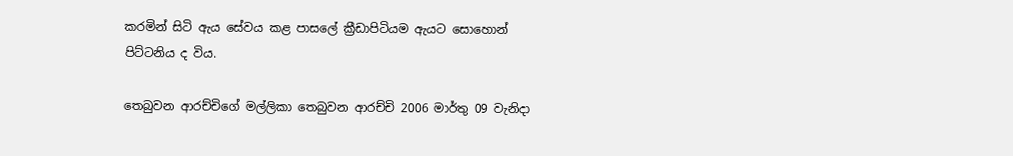කරමින් සිටි ඇය සේවය කළ පාසලේ ක්‍රීඩාපිටියම ඇයට සොහොන් පිට්ටනිය ද විය.

තෙබුවන ආරච්චිගේ මල්ලිකා තෙබුවන ආරච්චි 2006 මාර්තු 09 වැනිදා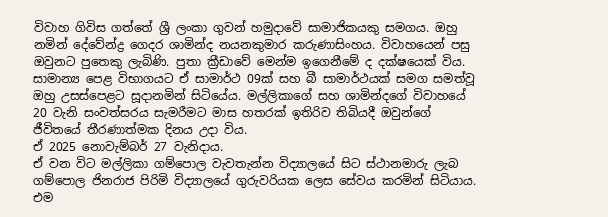විවාහ ගිවිස ගත්තේ ශ්‍රී ලංකා ගුවන් හමුදාවේ සාමාජිකයකු සමගය. ඔහු නමින් දේවේන්ද්‍ර ගෙදර ශාමින්ද නයනකුමාර කරුණාසිංහය. විවාහයෙන් පසු ඔවුනට පුතෙකු ලැබිණි. පුතා ක්‍රීඩාවේ මෙන්ම ඉගෙනීමේ ද දක්ෂයෙක් විය. සාමාන්‍ය පෙළ විභාගයට ඒ සාමාර්ථ 09ක් සහ බී සාමාර්ථයක් සමග සමත්වූ ඔහු උසස්පෙළට සූදානමින් සිටියේය. මල්ලිකාගේ සහ ශාමින්දගේ විවාහයේ 20 වැනි සංවත්සරය සැමරීමට මාස හතරක් ඉතිරිව තිබියදී ඔවුන්ගේ ජීවිතයේ තීරණාත්මක දිනය උදා විය.
ඒ 2025 නොවැම්බර් 27 වැනිදාය.
ඒ වන විට මල්ලිකා ගම්පොල වැවතැන්න විද්‍යාලයේ සිට ස්ථානමාරු ලැබ ගම්පොල ජිනරාජ පිරිමි විද්‍යාලයේ ගුරුවරියක ලෙස සේවය කරමින් සිටියාය. එම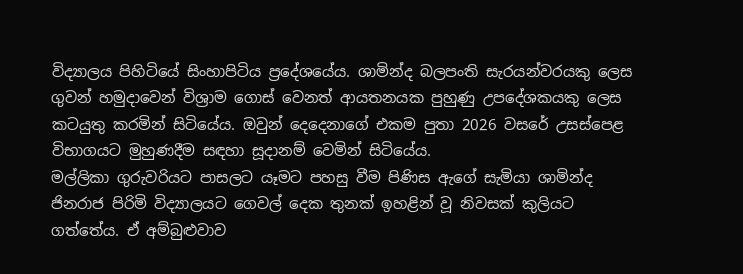විද්‍යාලය පිහිටියේ සිංහාපිටිය ප්‍රදේශයේය. ශාමින්ද බලපංති සැරයන්වරයකු ලෙස ගුවන් හමුදාවෙන් විශ්‍රාම ගොස් වෙනත් ආයතනයක පුහුණු උපදේශකයකු ලෙස කටයුතු කරමින් සිටියේය. ඔවුන් දෙදෙනාගේ එකම පුතා 2026 වසරේ උසස්පෙළ විභාගයට මුහුණදීම සඳහා සූදානම් වෙමින් සිටියේය.
මල්ලිකා ගුරුවරියට පාසලට යෑමට පහසු වීම පිණිස ඇගේ සැමියා ශාමින්ද ජිනරාජ පිරිමි විද්‍යාලයට ගෙවල් දෙක තුනක් ඉහළින් වූ නිවසක් කුලියට ගත්තේය. ඒ අම්බුළුවාව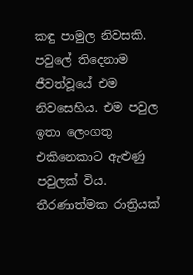කඳු පාමුල නිවසකි. පවුලේ තිදෙනාම ජීවත්වූයේ එම නිවසෙහිය. එම පවුල ඉතා ලෙංගතු එකිනෙකාට ඇළුණු පවුලක් විය.
තීරණාත්මක රාත්‍රියක්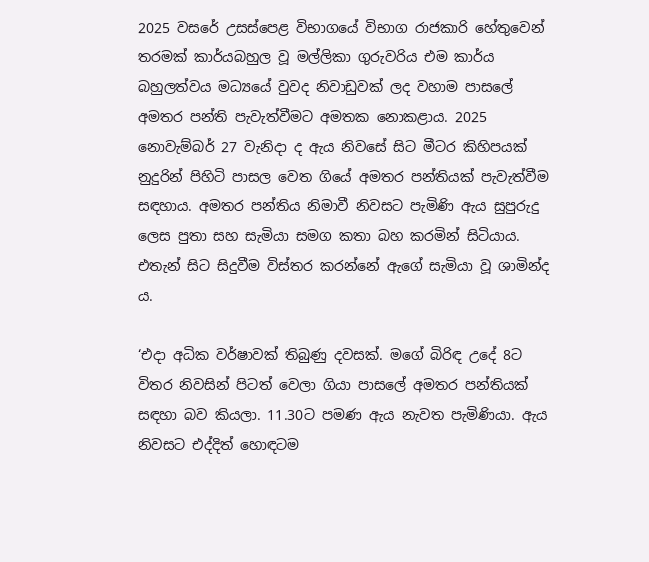2025 වසරේ උසස්පෙළ විභාගයේ විභාග රාජකාරි හේතුවෙන් තරමක් කාර්යබහුල වූ මල්ලිකා ගුරුවරිය එම කාර්ය බහුලත්වය මධ්‍යයේ වුවද නිවාඩුවක් ලද වහාම පාසලේ අමතර පන්ති පැවැත්වීමට අමතක නොකළාය. 2025 නොවැම්බර් 27 වැනිදා ද ඇය නිවසේ සිට මීටර කිහිපයක් නුදුරින් පිහිටි පාසල වෙත ගියේ අමතර පන්තියක් පැවැත්වීම සඳහාය. අමතර පන්තිය නිමාවී නිවසට පැමිණි ඇය සුපුරුදු ලෙස පුතා සහ සැමියා සමග කතා බහ කරමින් සිටියාය.
එතැන් සිට සිදුවීම විස්තර කරන්නේ ඇගේ සැමියා වූ ශාමින්ද ය.

‘එදා අධික වර්ෂාවක් තිබුණු දවසක්. මගේ බිරිඳ උදේ 8ට විතර නිවසින් පිටත් වෙලා ගියා පාසලේ අමතර පන්තියක් සඳහා බව කියලා. 11.30ට පමණ ඇය නැවත පැමිණියා. ඇය නිවසට එද්දිත් හොඳටම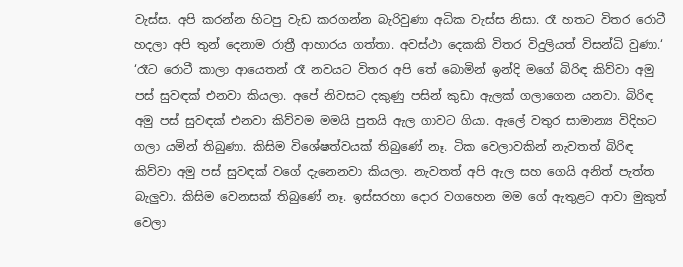වැස්ස. අපි කරන්න හිටපු වැඩ කරගන්න බැරිවුණා අධික වැස්ස නිසා. රෑ හතට විතර රොටී හදලා අපි තුන් දෙනාම රාත්‍රී ආහාරය ගත්තා. අවස්ථා දෙකකි විතර විදුලියත් විසන්ධි වුණා.‘
‘රෑට රොටී කාලා ආයෙතන් රෑ නවයට විතර අපි තේ බොමින් ඉන්දි මගේ බිරිඳ කිව්වා අමු පස් සුවඳක් එනවා කියලා. අපේ නිවසට දකුණු පසින් කුඩා ඇලක් ගලාගෙන යනවා. බිරිඳ අමු පස් සුවඳක් එනවා කිව්වම මමයි පුතයි ඇල ගාවට ගියා. ඇලේ වතුර සාමාන්‍ය විදිහට ගලා යමින් තිබුණා. කිසිම විශේෂත්වයක් තිබුණේ නෑ. ටික වෙලාවකින් නැවතත් බිරිඳ කිව්වා අමු පස් සුවඳක් වගේ දැනෙනවා කියලා. නැවතත් අපි ඇල සහ ගෙයි අනිත් පැත්ත බැලුවා. කිසිම වෙනසක් තිබුණේ නෑ. ඉස්සරහා දොර වගහෙන මම ගේ ඇතුළට ආවා මුකුත් වෙලා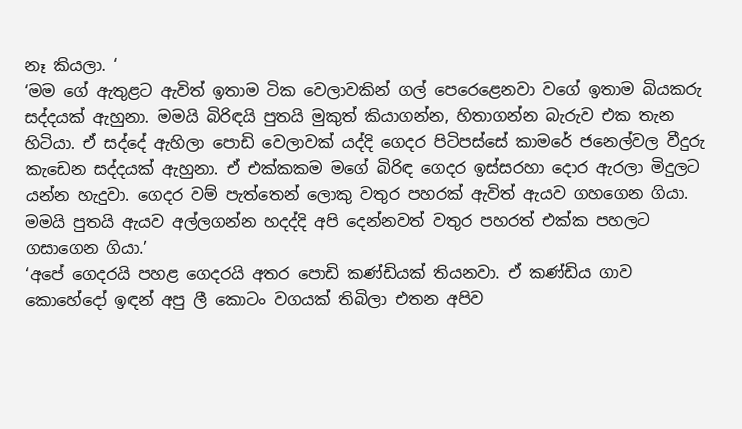නෑ කියලා. ‘
‘මම ගේ ඇතුළට ඇවිත් ඉතාම ටික වෙලාවකින් ගල් පෙරෙළෙනවා වගේ ඉතාම බියකරු සද්දයක් ඇහුනා. මමයි බිරිඳයි පුතයි මුකුත් කියාගන්න, හිතාගන්න බැරුව එක තැන හිටියා. ඒ සද්දේ ඇහිලා පොඩි වෙලාවක් යද්දි ගෙදර පිටිපස්සේ කාමරේ ජනෙල්වල වීදුරු කැඩෙන සද්දයක් ඇහුනා. ඒ එක්කකම මගේ බිරිඳ ගෙදර ඉස්සරහා දොර ඇරලා මිදුලට යන්න හැදුවා. ගෙදර වම් පැත්තෙන් ලොකු වතුර පහරක් ඇවිත් ඇයව ගහගෙන ගියා. මමයි පුතයි ඇයව අල්ලගන්න හදද්දි අපි දෙන්නවත් වතුර පහරත් එක්ක පහලට ගසාගෙන ගියා.’
‘අපේ ගෙදරයි පහළ ගෙදරයි අතර පොඩි කණ්ඩියක් තියනවා. ඒ කණ්ඩිය ගාව කොහේදෝ ඉඳන් අපු ලී කොටං වගයක් තිබිලා එතන අපිව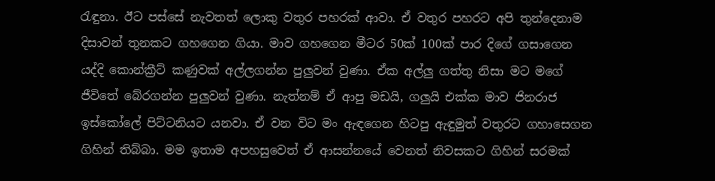රැඳුනා. ඊට පස්සේ නැවතත් ලොකු වතුර පහරක් ආවා. ඒ වතුර පහරට අපි තුන්දෙනාම දිසාවන් තුනකට ගහගෙන ගියා. මාව ගහගෙන මීටර 50ක් 100ක් පාර දිගේ ගසාගෙන යද්දි කොන්ක්‍රීට් කණුවක් අල්ලගන්න පුලුවන් වුණා. ඒක අල්ලු ගත්තු නිසා මට මගේ ජීවිතේ බේරගන්න පුලුවන් වුණා. නැත්නම් ඒ ආපු මඩයි, ගලුයි එක්ක මාව ජිනරාජ ඉස්කෝලේ පිට්ටනියට යනවා. ඒ වන විට මං ඇඳගෙන හිටපු ඇඳුමුත් වතුරට ගහාසෙගන ගිහින් තිබ්බා. මම ඉතාම අපහසුවෙත් ඒ ආසන්නයේ වෙනත් නිවසකට ගිහින් සරමක්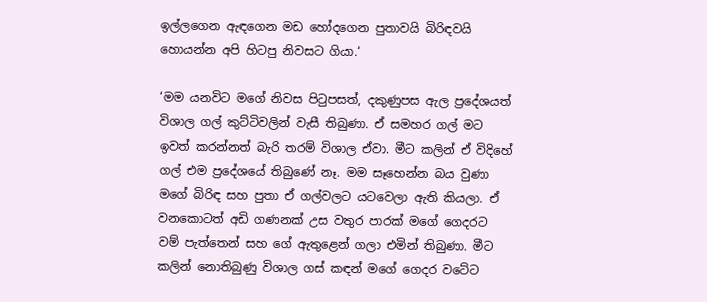ඉල්ලගෙන ඇඳගෙන මඩ හෝදගෙන පුතාවයි බිරිඳවයි හොයන්න අපි හිටපු නිවසට ගියා.‘

‘මම යනවිට මගේ නිවස පිටුපසත්, දකුණුපස ඇල ප්‍රදේශයත් විශාල ගල් කුට්ටිවලින් වැසී තිබුණා. ඒ සමහර ගල් මට ඉවත් කරන්නත් බැරි තරම් විශාල ඒවා. මීට කලින් ඒ විදිහේ ගල් එම ප්‍රදේශයේ තිබුණේ නෑ. මම සෑහෙන්න බය වුණා මගේ බිරිඳ සහ පුතා ඒ ගල්වලට යටවෙලා ඇති කියලා. ඒ වනකොටත් අඩි ගණනක් උස වතුර පාරක් මගේ ගෙදරට වම් පැත්තෙන් සහ ගේ ඇතුළෙන් ගලා එමින් තිබුණා. මීට කලින් නොතිබුණු විශාල ගස් කඳන් මගේ ගෙදර වටේට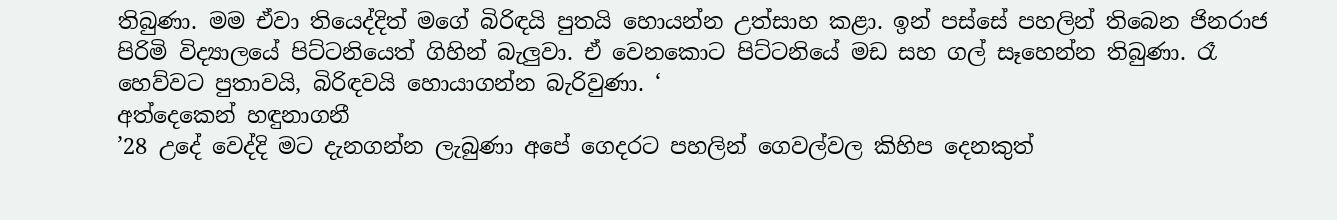තිබුණා. මම ඒවා තියෙද්දිත් මගේ බිරිඳයි පුතයි හොයන්න උත්සාහ කළා. ඉන් පස්සේ පහලින් තිබෙන ජිනරාජ පිරිමි විද්‍යාලයේ පිට්ටනියෙත් ගිහින් බැලුවා. ඒ වෙනකොට පිට්ටනියේ මඩ සහ ගල් සෑහෙන්න තිබුණා. රෑ හෙව්වට පුතාවයි, බිරිඳවයි හොයාගන්න බැරිවුණා. ‘
අත්දෙකෙන් හඳුනාගනී
’28 උදේ වෙද්දි මට දැනගන්න ලැබුණා අපේ ගෙදරට පහලින් ගෙවල්වල කිහිප දෙනකුත්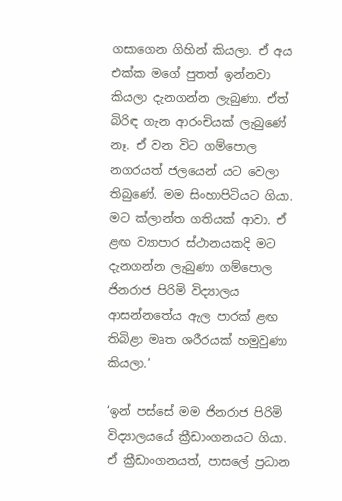ගසාගෙන ගිහින් කියලා. ඒ අය එක්ක මගේ පුතත් ඉන්නවා කියලා දැනගන්න ලැබුණා. ඒත් බිරිඳ ගැන ආරංචියක් ලැබුණේ නෑ. ඒ වන විට ගම්පොල නගරයත් ජලයෙන් යට වෙලා තිබුණේ. මම සිංහාපිටියට ගියා. මට ක්ලාන්ත ගතියක් ආවා. ඒ ළඟ ව්‍යාපාර ස්ථානයකදි මට දැනගන්න ලැබුණා ගම්පොල ජිනරාජ පිරිමි විද්‍යාලය ආසන්නතේය ඇල පාරක් ළඟ තිබිළා මෘත ශරීරයක් හමුවුණා කියලා.‘

‘ඉන් පස්සේ මම ජිනරාජ පිරිමි විද්‍යාලයයේ ක්‍රීඩාංගනයට ගියා. ඒ ක්‍රීඩාංගනයත්, පාසලේ ප්‍රධාන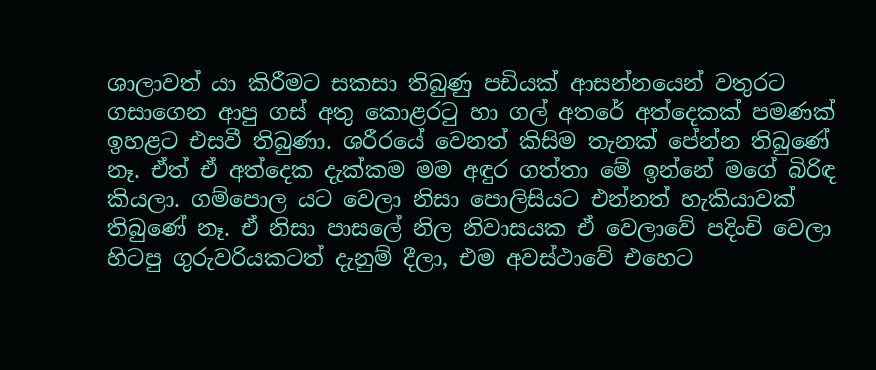ශාලාවත් යා කිරීමට සකසා තිබුණු පඩියක් ආසන්නයෙන් වතුරට ගසාගෙන ආපු ගස් අතු කොළරටු හා ගල් අතරේ අත්දෙකක් පමණක් ඉහළට එසවී තිබුණා. ශරීරයේ වෙනත් කිසිම තැනක් පේන්න තිබුණේ නෑ. ඒත් ඒ අත්දෙක දැක්කම මම අඳුර ගත්තා මේ ඉන්නේ මගේ බිරිඳ කියලා. ගම්පොල යට වෙලා නිසා පොලිසියට එන්නත් හැකියාවක් තිබුණේ නෑ. ඒ නිසා පාසලේ නිල නිවාසයක ඒ වෙලාවේ පදිංචි වෙලා හිටපු ගුරුවරියකටත් දැනුම් දීලා, එම අවස්ථාවේ එහෙට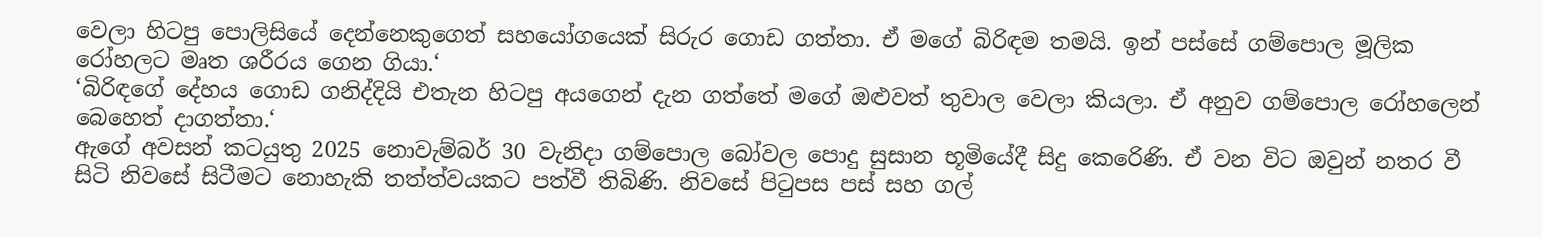වෙලා හිටපු පොලිසියේ දෙන්නෙකුගෙත් සහයෝගයෙක් සිරුර ගොඩ ගත්තා. ඒ මගේ බිරිඳම තමයි. ඉන් පස්සේ ගම්පොල මූලික රෝහලට මෘත ශරීරය ගෙන ගියා.‘
‘බිරිඳගේ දේහය ගොඩ ගනිද්දියි එතැන හිටපු අයගෙන් දැන ගත්තේ මගේ ඔළුවත් තුවාල වෙලා කියලා. ඒ අනුව ගම්පොල රෝහලෙන් බෙහෙත් දාගත්තා.‘
ඇගේ අවසන් කටයුතු 2025 නොවැම්බර් 30 වැනිදා ගම්පොල බෝවල පොදු සුසාන භූමියේදී සිදු කෙරෙිණි. ඒ වන විට ඔවුන් නතර වී සිටි නිවසේ සිටීමට නොහැකි තත්ත්වයකට පත්වී තිබිණි. නිවසේ පිටුපස පස් සහ ගල්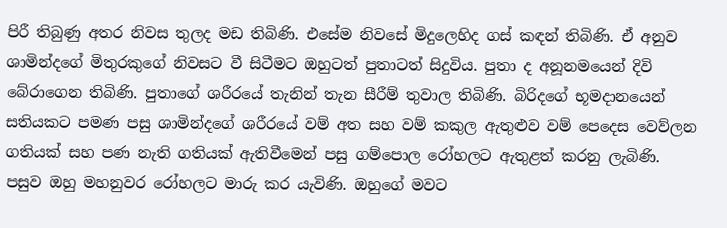පිරී තිබුණු අතර නිවස තුලද මඩ තිබිණි. එසේම නිවසේ මිදුලෙහිද ගස් කඳන් තිබිණි. ඒ අනුව ශාමින්දගේ මිතුරකුගේ නිවසට වී සිටීමට ඔහුටත් පුතාටත් සිදුවිය. පුතා ද අනූනමයෙන් දිවි බේරාගෙන තිබිණි. පුතාගේ ශරීරයේ තැනින් තැන සීරීම් තුවාල තිබිණි. බිරිදගේ භූමදානයෙන් සතියකට පමණ පසු ශාමින්දගේ ශරීරයේ වම් අත සහ වම් කකුල ඇතුළුව වම් පෙදෙස වෙව්ලන ගතියක් සහ පණ නැති ගතියක් ඇතිවීමෙන් පසු ගම්පොල රෝහලට ඇතුළත් කරනු ලැබිණි. පසුව ඔහු මහනුවර රෝහලට මාරු කර යැවිණි. ඔහුගේ මවට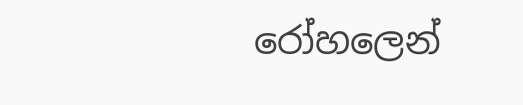රෝහලෙන්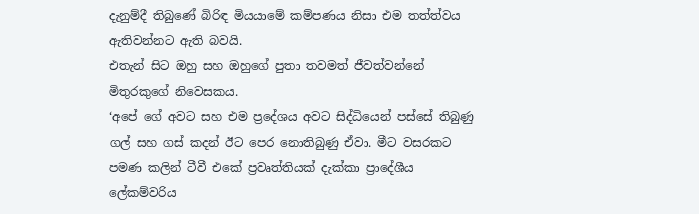දැනුම්දී තිබුණේ බිරිඳ මියයාමේ කම්පණය නිසා එම තත්ත්වය ඇතිවන්නට ඇති බවයි.
එතැන් සිට ඔහු සහ ඔහුගේ පුතා තවමත් ජීවත්වන්නේ මිතුරකුගේ නිවෙසකය.
‘අපේ ගේ අවට සහ එම ප්‍රදේශය අවට සිද්ධියෙන් පස්සේ තිබුණු ගල් සහ ගස් කදන් ඊට පෙර නොතිබුණු ඒවා. මීට වසරකට පමණ කලින් ටීවී එකේ ප්‍රවෘත්තියක් දැක්කා ප්‍රාදේශීය ලේකම්වරිය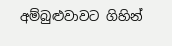අම්බුළුවාවට ගිහින්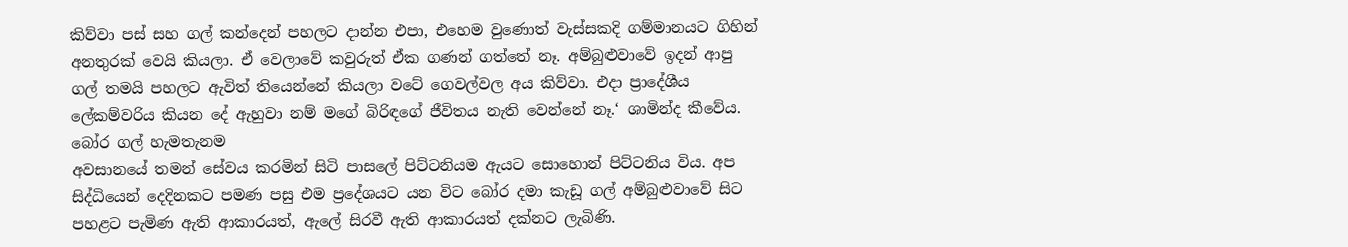කිව්වා පස් සහ ගල් කන්දෙන් පහලට දාන්න එපා, එහෙම වුණොත් වැස්සකදි ගම්මානයට ගිහින් අනතුරක් වෙයි කියලා. ඒ වෙලාවේ කවුරුත් ඒක ගණන් ගත්තේ නෑ. අම්බුළුවාවේ ඉදන් ආපු ගල් තමයි පහලට ඇවිත් තියෙන්නේ කියලා වටේ ගෙවල්වල අය කිව්වා. එදා ප්‍රාදේශීය ලේකම්වරිය කියන දේ ඇහුවා නම් මගේ බිරිඳගේ ජීවිතය නැති වෙන්නේ නෑ.‘ ශාමින්ද කීවේය.
බෝර ගල් හැමතැනම
අවසානයේ තමන් සේවය කරමින් සිටි පාසලේ පිට්ටනියම ඇයට සොහොන් පිට්ටනිය විය. අප සිද්ධියෙන් දෙදිනකට පමණ පසු එම ප්‍රදේශයට යන විට බෝර දමා කැඩූ ගල් අම්බුළුවාවේ සිට පහළට පැමිණ ඇති ආකාරයත්, ඇලේ සිරවී ඇති ආකාරයත් දක්නට ලැබිණි.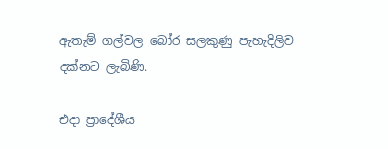ඇතැම් ගල්වල බෝර සලකුණු පැහැදිලිව දක්නට ලැබිණි.

එදා ප්‍රාදේශීය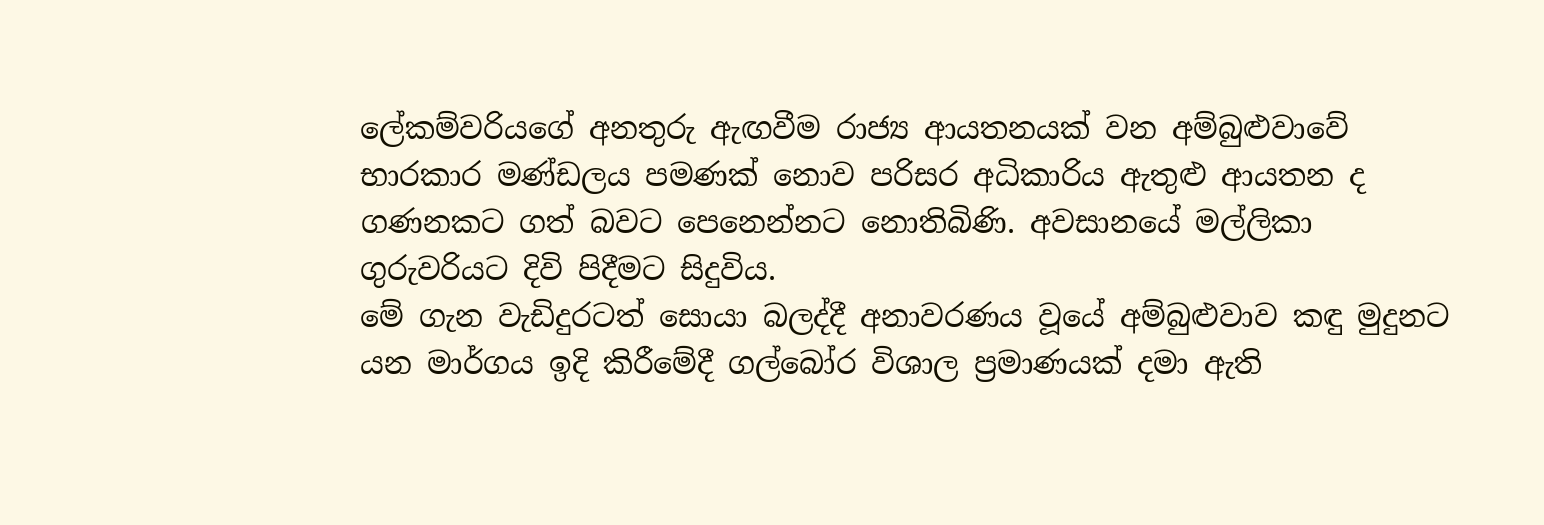ලේකම්වරියගේ අනතුරු ඇඟවීම රාජ්‍ය ආයතනයක් වන අම්බුළුවාවේ භාරකාර මණ්ඩලය පමණක් නොව පරිසර අධිකාරිය ඇතුළු ආයතන ද ගණනකට ගත් බවට පෙනෙන්නට නොතිබිණි. අවසානයේ මල්ලිකා ගුරුවරියට දිවි පිදීමට සිදුවිය.
මේ ගැන වැඩිදුරටත් සොයා බලද්දී අනාවරණය වූයේ අම්බුළුවාව කඳු මුදුනට යන මාර්ගය ඉදි කිරීමේදී ගල්බෝර විශාල ප්‍රමාණයක් දමා ඇති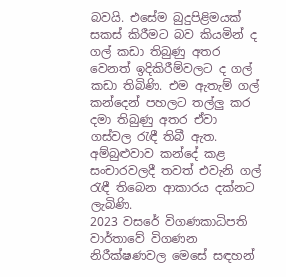බවයි. එසේම බුදුපිළිමයක් සකස් කිරීමට බව කියමින් ද ගල් කඩා තිබුණු අතර වෙනත් ඉදිකිරීම්වලට ද ගල් කඩා තිබිණි. එම ඇතැම් ගල් කන්දෙන් පහලට තල්ලු කර දමා තිබුණු අතර ඒවා ගස්වල රැඳී තිබී ඇත. අම්බුළුවාව කන්දේ කළ සංචාරවලදී තවත් එවැනි ගල් රැඳී තිබෙන ආකාරය දක්නට ලැබිණි.
2023 වසරේ විගණකාධිපති වාර්තාවේ විගණන නිරීක්ෂණවල මෙසේ සඳහන්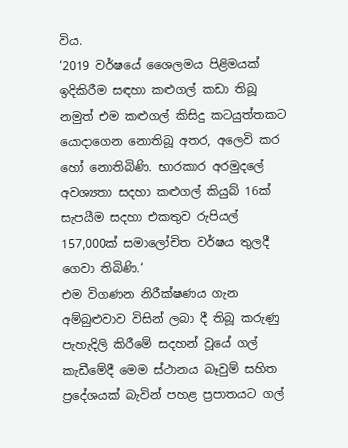විය.
‘2019 වර්ෂයේ ශෛලමය පිළිමයක් ඉදිකිරීම සඳහා කළුගල් කඩා තිබූ නමුත් එම කළුගල් කිසිදු කටයුත්තකට යොදාගෙන නොතිබූ අතර, අලෙවි කර හෝ නොතිබිණි. භාරකාර අරමුදලේ අවශ්‍යතා සදහා කළුගල් කියුබ් 16ක් සැපයීම සදහා එකතුව රුපියල් 157,000ක් සමාලෝචිත වර්ෂය තුලදී ගෙවා තිබිණි.‘
එම විගණන නිරීක්ෂණය ගැන අම්බුළුවාව විසින් ලබා දී තිබූ කරුණු පැහැදිලි කිරීමේ සදහන් වූයේ ගල් කැඩීමේදී මෙම ස්ථානය බෑවුම් සහිත ප්‍රදේශයක් බැවින් පහළ ප්‍රපාතයට ගල්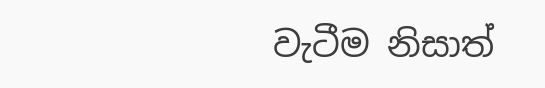වැටීම නිසාත්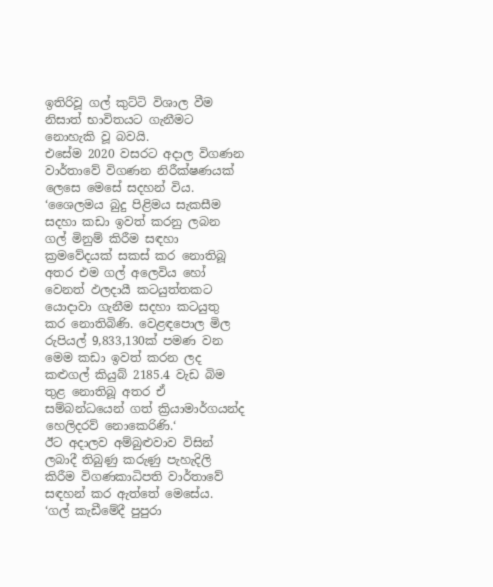ඉතිරිවූ ගල් කුට්ටි විශාල වීම නිසාත් භාවිතයට ගැනීමට නොහැකි වූ බවයි.
එසේම 2020 වසරට අදාල විගණන වාර්තාවේ විගණන නිරීක්ෂණයක් ලෙසෙ මෙසේ සදහන් විය.
‘ශෛලමය බුදු පිළිමය සැකසීම සදහා කඩා ඉවත් කරනු ලබන ගල් මිනුම් කිරීම සඳහා ක්‍රමවේදයක් සකස් කර නොතිබූ අතර එම ගල් අලෙවිය හෝ වෙනත් ඵලදායී කටයුත්තකට යොදාවා ගැනීම සදහා කටයුතු කර නොතිබිණි. වෙළඳපොල මිල රුපියල් 9,833,130ක් පමණ වන මෙම කඩා ඉවත් කරන ලද කළුගල් කියුබ් 2185.4 වැඩ බිම තුළ නොතිබූ අතර ඒ සම්බන්ධයෙන් ගත් ක්‍රියාමාර්ගයන්ද හෙලිදරව් නොකෙරිණි.‘
ඊට අදාලව අම්බුළුවාව විසින් ලබාදී තිබුණු කරුණු පැහැදිලි කිරීම විගණකාධිපති වාර්තාවේ සඳහන් කර ඇත්තේ මෙසේය.
‘ගල් කැඩීමේදී පුපුරා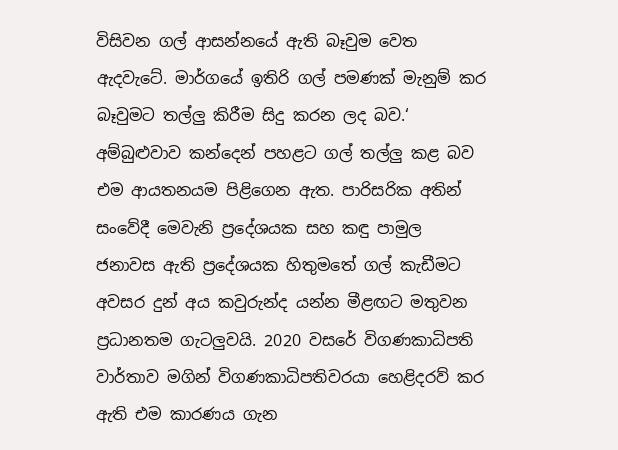විසිවන ගල් ආසන්නයේ ඇති බෑවුම වෙත ඇදවැටේ. මාර්ගයේ ඉතිරි ගල් පමණක් මැනුම් කර බෑවුමට තල්ලු කිරීම සිදු කරන ලද බව.‘
අම්බුළුවාව කන්දෙන් පහළට ගල් තල්ලු කළ බව එම ආයතනයම පිළිගෙන ඇත. පාරිසරික අතින් සංවේදී මෙවැනි ප්‍රදේශයක සහ කඳු පාමුල ජනාවස ඇති ප්‍රදේශයක හිතුමතේ ගල් කැඩීමට අවසර දුන් අය කවුරුන්ද යන්න මීළඟට මතුවන ප්‍රධානතම ගැටලුවයි. 2020 වසරේ විගණකාධිපති වාර්තාව මගින් විගණකාධිපතිවරයා හෙළිදරව් කර ඇති එම කාරණය ගැන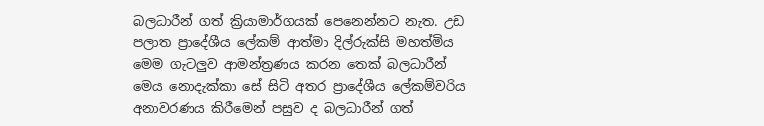බලධාරීන් ගත් ක්‍රියාමාර්ගයක් පෙනෙන්නට නැත. උඩ පලාත ප්‍රාදේශීය ලේකම් ආත්මා දිල්රුක්සි මහත්මිය මෙම ගැටලුව ආමන්ත්‍රණය කරන තෙක් බලධාරීන් මෙය නොදැක්කා සේ සිටි අතර ප්‍රාදේශීය ලේකම්වරිය අනාවරණය කිරීමෙන් පසුව ද බලධාරීන් ගත්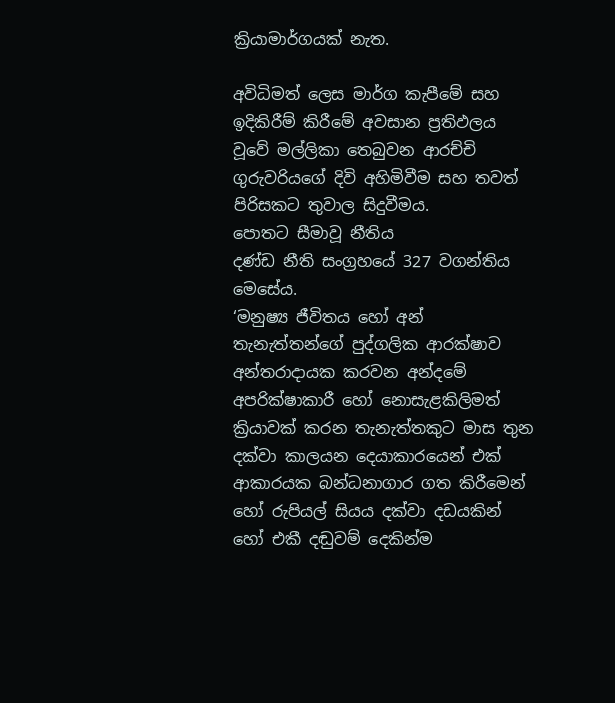ක්‍රියාමාර්ගයක් නැත.

අවිධිමත් ලෙස මාර්ග කැපීමේ සහ ඉදිකිරීම් කිරීමේ අවසාන ප්‍රතිඵලය වූවේ මල්ලිකා තෙබුවන ආරච්චි ගුරුවරියගේ දිවි අහිමිවීම සහ තවත් පිරිසකට තුවාල සිදුවීමය.
පොතට සීමාවූ නීතිය
දණ්ඩ නීති සංග්‍රහයේ 327 වගන්තිය මෙසේය.
‘මනුෂ්‍ය ජීවිතය හෝ අන් තැනැත්තන්ගේ පුද්ගලික ආරක්ෂාව අන්තරාදායක කරවන අන්දමේ අපරික්ෂාකාරී හෝ නොසැළකිලිමත් ක්‍රියාවක් කරන තැනැත්තකුට මාස තුන දක්වා කාලයන දෙයාකාරයෙන් එක් ආකාරයක බන්ධනාගාර ගත කිරීමෙන් හෝ රුපියල් සියය දක්වා දඩයකින් හෝ එකී දඬුවම් දෙකින්ම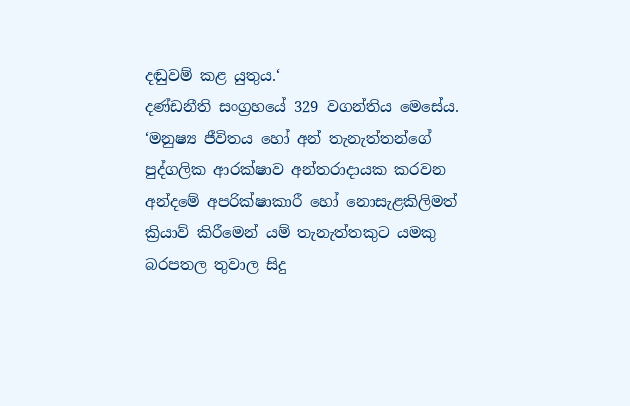දඬුවම් කළ යුතුය.‘
දණ්ඩනීති සංග්‍රහයේ 329 වගන්තිය මෙසේය.
‘මනුෂ්‍ය ජීවිතය හෝ අන් තැනැත්තන්ගේ පුද්ගලික ආරක්ෂාව අන්තරාදායක කරවන අන්දමේ අපරික්ෂාකාරී හෝ නොසැළකිලිමත් ක්‍රියාව් කිරීමෙන් යම් තැනැත්තකුට යමකු බරපතල තුවාල සිදු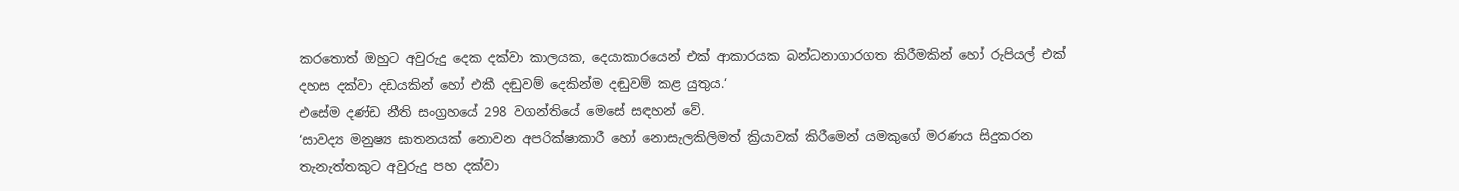කරතොත් ඔහුට අවුරුදු දෙක දක්වා කාලයක, දෙයාකාරයෙන් එක් ආකාරයක බන්ධනාගාරගත කිරීමකින් හෝ රුපියල් එක් දහස දක්වා දඩයකින් හෝ එකී දඬුවම් දෙකින්ම දඬුවම් කළ යුතුය.‘
එසේම දණ්ඩ නීති සංග්‍රහයේ 298 වගන්තියේ මෙසේ සඳහන් වේ.
‘සාවද්‍ය මනුෂ්‍ය ඝාතනයක් නොවන අපරික්ෂාකාරී හෝ නොසැලකිලිමත් ක්‍රියාවක් කිරීමෙන් යමකුගේ මරණය සිදුකරන තැනැත්තකුට අවුරුදු පහ දක්වා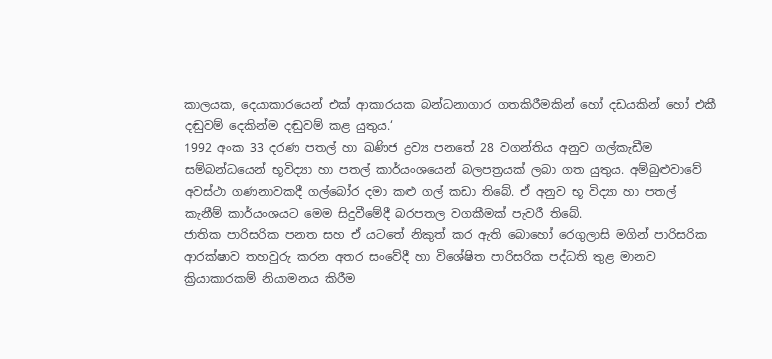කාලයක, දෙයාකාරයෙන් එක් ආකාරයක බන්ධනාගාර ගතකිරීමකින් හෝ දඩයකින් හෝ එකී දඬුවම් දෙකින්ම දඬුවම් කළ යුතුය.‘
1992 අංක 33 දරණ පතල් හා ඛණිජ ද්‍රව්‍ය පනතේ 28 වගන්තිය අනුව ගල්කැඩීම සම්බන්ධයෙන් භූවිද්‍යා හා පතල් කාර්යංශයෙන් බලපත්‍රයක් ලබා ගත යුතුය. අම්බුළුවාවේ අවස්ථා ගණනාවකදී ගල්බෝර දමා කළු ගල් කඩා තිබේ. ඒ අනුව භූ විද්‍යා හා පතල් කැනීම් කාර්යංශයට මෙම සිදුවීමේදී බරපතල වගකීමක් පැවරී තිබේ.
ජාතික පාරිසරික පනත සහ ඒ යටතේ නිකුත් කර ඇති බොහෝ රෙගුලාසි මගින් පාරිසරික ආරක්ෂාව තහවුරු කරන අතර සංවේදී හා විශේෂිත පාරිසරික පද්ධති තුළ මානව ක්‍රියාකාරකම් නියාමනය කිරීම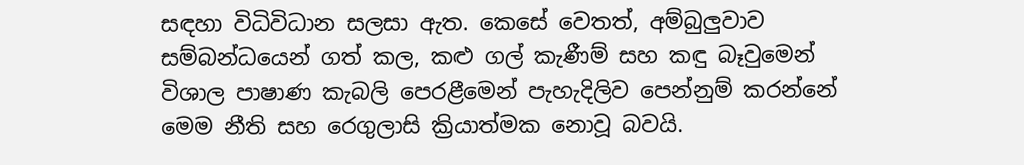සඳහා විධිවිධාන සලසා ඇත. කෙසේ වෙතත්, අම්බුලුවාව සම්බන්ධයෙන් ගත් කල, කළු ගල් කැණීම් සහ කඳු බෑවුමෙන් විශාල පාෂාණ කැබලි පෙරළීමෙන් පැහැදිලිව පෙන්නුම් කරන්නේ මෙම නීති සහ රෙගුලාසි ක්‍රියාත්මක නොවූ බවයි.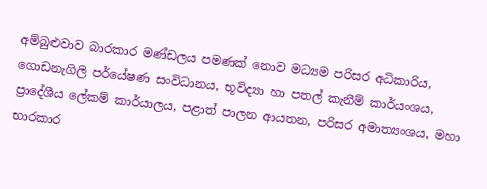අම්බුළුවාව බාරකාර මණ්ඩලය පමණක් නොව මධ්‍යම පරිසර අධිකාරිය, ගොඩනැගිලි පර්යේෂණ සංවිධානය, භූවිද්‍යා හා පතල් කැනීම් කාර්යංශය, ප්‍රාදේශීය ලේකම් කාර්යාලය, පළාත් පාලන ආයතන, පරිසර අමාත්‍යංශය, මහා භාරකාර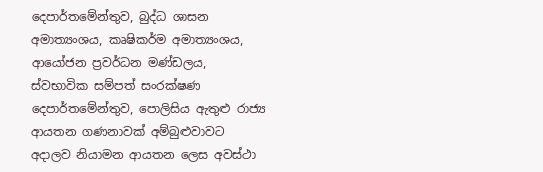දෙපාර්තමේන්තුව, බුද්ධ ශාසන අමාත්‍යංශය, කෘෂිකර්ම අමාත්‍යංශය, ආයෝජන ප්‍රවර්ධන මණ්ඩලය, ස්වභාවික සම්පත් සංරක්ෂණ දෙපාර්තමේන්තුව, පොලිසිය ඇතුළු රාජ්‍ය ආයතන ගණනාවක් අම්බුළුවාවට අදාලව නියාමන ආයතන ලෙස අවස්ථා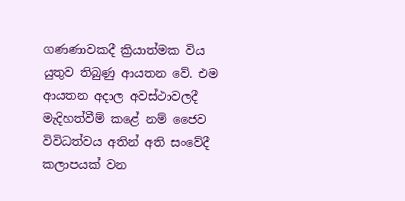ගණණාවකදී ක්‍රියාත්මක විය යුතුව තිබුණු ආයතන වේ. එම ආයතන අදාල අවස්ථාවලදී මැදිහත්වීම් කළේ නම් ජෛව විවිධත්වය අතින් අති සංවේදී කලාපයක් වන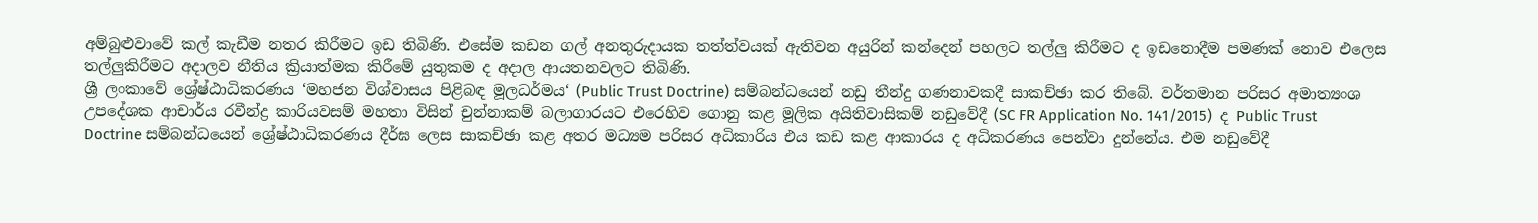අම්බුළුවාවේ කල් කැඩීම නතර කිරීමට ඉඩ තිබිණි. එසේම කඩන ගල් අනතුරුදායක තත්ත්වයක් ඇතිවන අයුරින් කන්දෙන් පහලට තල්ලු කිරීමට ද ඉඩනොදීම පමණක් නොව එලෙස තල්ලුකිරීමට අදාලව නීතිය ක්‍රියාත්මක කිරීමේ යුතුකම ද අදාල ආයතනවලට තිබිණි.
ශ්‍රී ලංකාවේ ශ්‍රේෂ්ඨාධිකරණය ‘මහජන විශ්වාසය පිළිබඳ මූලධර්මය‘ (Public Trust Doctrine) සම්බන්ධයෙන් නඩු තීන්දු ගණනාවකදී සාකච්ඡා කර තිබේ. වර්තමාන පරිසර අමාත්‍යංශ උපදේශක ආචාර්ය රවීන්ද්‍ර කාරියවසම් මහතා විසින් චුන්නාකම් බලාගාරයට එරෙහිව ගොනු කළ මූලික අයිතිවාසිකම් නඩුවේදී (SC FR Application No. 141/2015)  ද Public Trust Doctrine සම්බන්ධයෙන් ශ්‍රේෂ්ඨාධිකරණය දීර්ඝ ලෙස සාකච්ඡා කළ අතර මධ්‍යම පරිසර අධිකාරිය එය කඩ කළ ආකාරය ද අධිකරණය පෙන්වා දුන්නේය. එම නඩුවේදී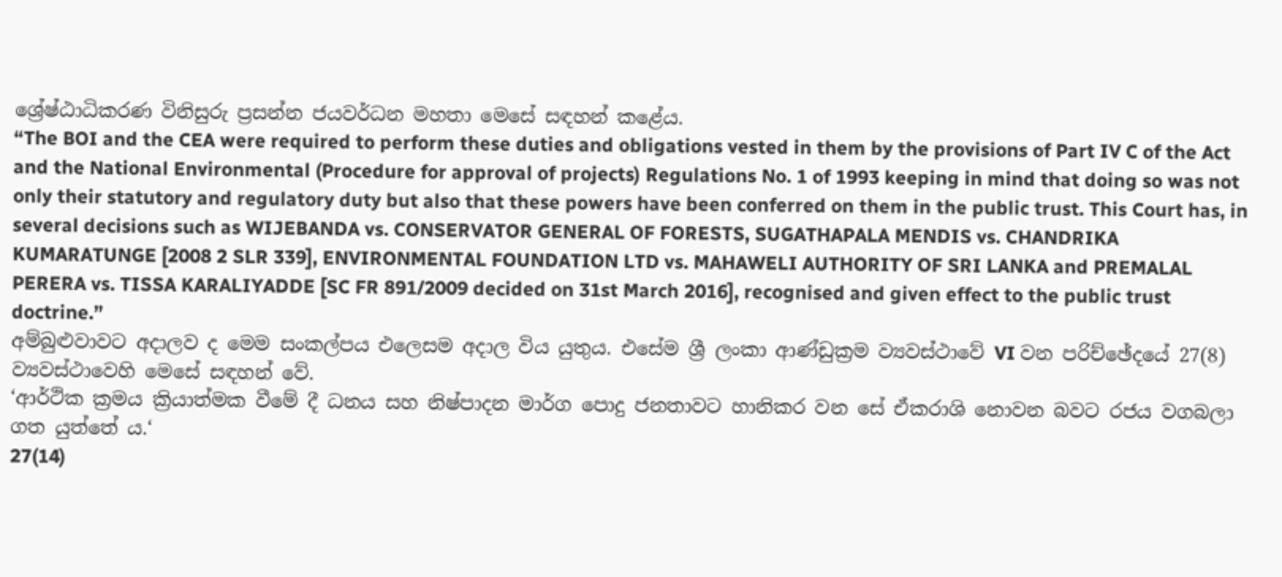ශ්‍රේෂ්ඨාධිකරණ විනිසුරු ප්‍රසන්න ජයවර්ධන මහතා මෙසේ සඳහන් කළේය.
“The BOI and the CEA were required to perform these duties and obligations vested in them by the provisions of Part IV C of the Act and the National Environmental (Procedure for approval of projects) Regulations No. 1 of 1993 keeping in mind that doing so was not only their statutory and regulatory duty but also that these powers have been conferred on them in the public trust. This Court has, in several decisions such as WIJEBANDA vs. CONSERVATOR GENERAL OF FORESTS, SUGATHAPALA MENDIS vs. CHANDRIKA KUMARATUNGE [2008 2 SLR 339], ENVIRONMENTAL FOUNDATION LTD vs. MAHAWELI AUTHORITY OF SRI LANKA and PREMALAL PERERA vs. TISSA KARALIYADDE [SC FR 891/2009 decided on 31st March 2016], recognised and given effect to the public trust doctrine.”
අම්බුළුවාවට අදාලව ද මෙම සංකල්පය එලෙසම අදාල විය යුතුය. එසේම ශ්‍රී ලංකා ආණ්ඩුක්‍රම ව්‍යවස්ථාවේ VI වන පරිච්ඡේදයේ 27(8) ව්‍යවස්ථාවෙහි මෙසේ සඳහන් වේ.
‘ආර්ථික ක්‍රමය ක්‍රියාත්මක වීමේ දී ධනය සහ නිෂ්පාදන මාර්ග පොදු ජනතාවට හානිකර වන සේ ඒකරාශි නොවන බවට රජය වගබලා ගත යුත්තේ ය.‘
27(14)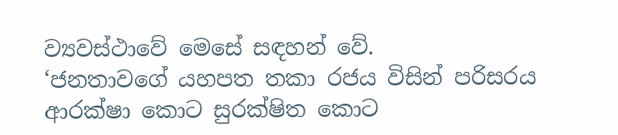ව්‍යවස්ථාවේ මෙසේ සඳහන් වේ.
‘ජනතාවගේ යහපත තකා රජය විසින් පරිසරය ආරක්ෂා කොට සුරක්ෂිත කොට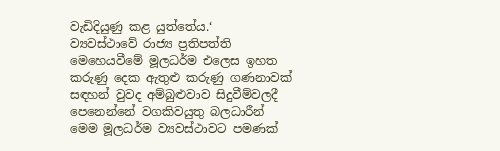වැඩිදියුණු කළ යුත්තේය.‘
ව්‍යවස්ථාවේ රාජ්‍ය ප්‍රතිපත්ති මෙහෙයවීමේ මූලධර්ම එලෙස ඉහත කරුණු දෙක ඇතුළු කරුණු ගණනාවක් සඳහන් වුවද අම්බුළුවාව සිදුවීම්වලදී පෙනෙන්නේ වගකිවයුතු බලධාරීන් මෙම මූලධර්ම ව්‍යවස්ථාවට පමණක්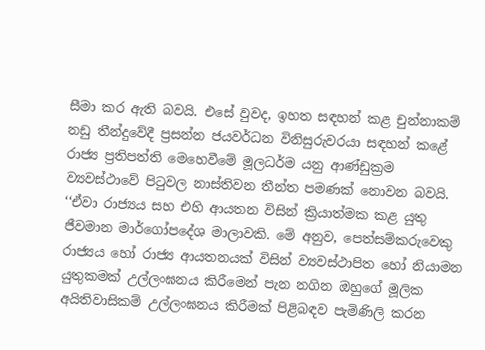සීමා කර ඇති බවයි. එසේ වුවද, ඉහත සඳහන් කළ චුන්නාකම් නඩු තීන්දුවේදී ප්‍රසන්න ජයවර්ධන විනිසුරුවරයා සඳහන් කළේ රාජ්‍ය ප්‍රතිපත්ති මෙහෙවීමේ මූලධර්ම යනු ආණ්ඩුක්‍රම ව්‍යවස්ථාවේ පිටුවල නාස්තිවන තීන්ත පමණක් නොවන බවයි.
‘‘ඒවා රාජ්‍යය සහ එහි ආයතන විසින් ක්‍රියාත්මක කළ යුතු ජීවමාන මාර්ගෝපදේශ මාලාවකි. මේ අනුව, පෙත්සම්කරුවෙකු රාජ්‍යය හෝ රාජ්‍ය ආයතනයක් විසින් ව්‍යවස්ථාපිත හෝ නියාමන යුතුකමක් උල්ලංඝනය කිරීමෙන් පැන නගින ඔහුගේ මූලික අයිතිවාසිකම් උල්ලංඝනය කිරීමක් පිළිබඳව පැමිණිලි කරන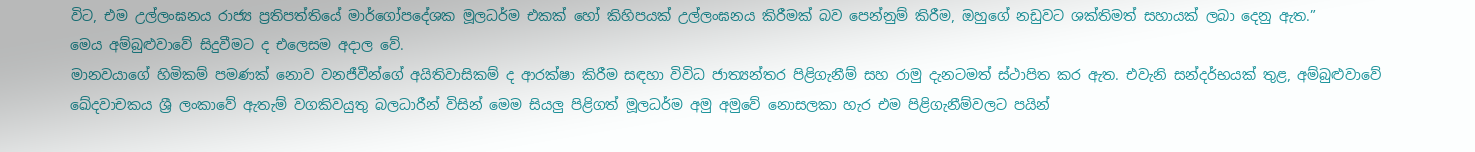විට, එම උල්ලංඝනය රාජ්‍ය ප්‍රතිපත්තියේ මාර්ගෝපදේශක මූලධර්ම එකක් හෝ කිහිපයක් උල්ලංඝනය කිරීමක් බව පෙන්නුම් කිරීම, ඔහුගේ නඩුවට ශක්තිමත් සහායක් ලබා දෙනු ඇත.”
මෙය අම්බුළුවාවේ සිදුවීමට ද එලෙසම අදාල වේ.
මානවයාගේ හිමිකම් පමණක් නොව වනජීවීන්ගේ අයිතිවාසිකම් ද ආරක්ෂා කිරීම සඳහා විවිධ ජාත්‍යන්තර පිළිගැනීම් සහ රාමු දැනටමත් ස්ථාපිත කර ඇත. එවැනි සන්දර්භයක් තුළ, අම්බුළුවාවේ ඛේදවාචකය ශ්‍රී ලංකාවේ ඇතැම් වගකිවයුතු බලධාරීන් විසින් මෙම සියලු පිළිගත් මූලධර්ම අමු අමුවේ නොසලකා හැර එම පිළිගැනීම්වලට පයින්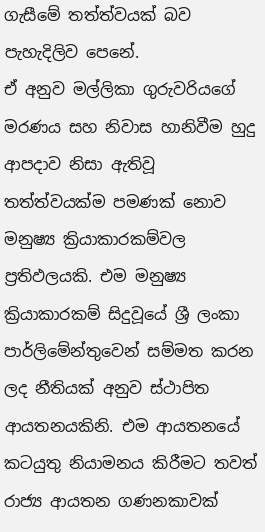ගැසීමේ තත්ත්වයක් බව පැහැදිලිව පෙනේ.
ඒ අනුව මල්ලිකා ගුරුවරියගේ මරණය සහ නිවාස හානිවීම හුදු ආපදාව නිසා ඇතිවූ තත්ත්වයක්ම පමණක් නොව මනුෂ්‍ය ක්‍රියාකාරකම්වල ප්‍රතිඵලයකි. එම මනුෂ්‍ය ක්‍රියාකාරකම් සිදුවූයේ ශ්‍රී ලංකා පාර්ලිමේන්තුවෙන් සම්මත කරන ලද නීතියක් අනුව ස්ථාපිත ආයතනයකිනි. එම ආයතනයේ කටයුතු නියාමනය කිරීමට තවත් රාජ්‍ය ආයතන ගණනකාවක්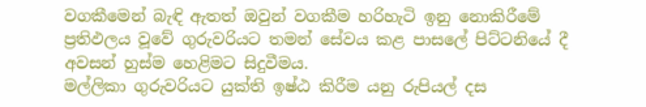වගකීමෙන් බැඳි ඇතත් ඔවුන් වගකීම හරිහැටි ඉනු නොකිරීමේ ප්‍රතිඵලය වූවේ ගුරුවරියට තමන් සේවය කළ පාසලේ පිට්ටනියේ දී අවසන් හුස්ම හෙළිමට සිදුවීමය.
මල්ලිකා ගුරුවරියට යුක්ති ඉෂ්ඨ කිරීම යනු රුපියල් දස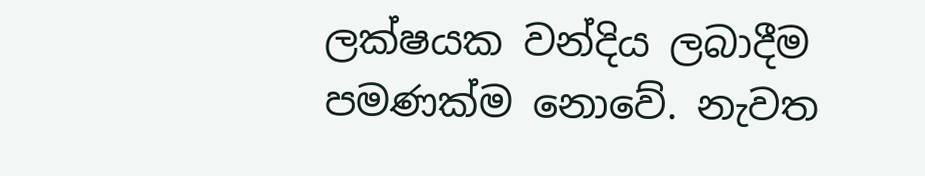ලක්ෂයක වන්දිය ලබාදීම පමණක්ම නොවේ. නැවත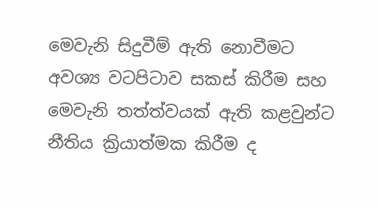මෙවැනි සිදුවීම් ඇති නොවීමට අවශ්‍ය වටපිටාව සකස් කිරීම සහ මෙවැනි තත්ත්වයක් ඇති කළවුන්ට නීතිය ක්‍රියාත්මක කිරීම ද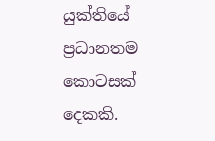යුක්තියේ ප්‍රධානතම කොටසක් දෙකකි.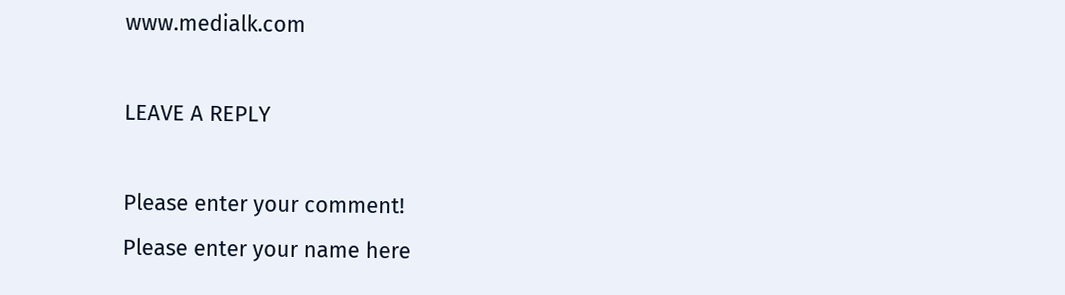www.medialk.com

LEAVE A REPLY

Please enter your comment!
Please enter your name here